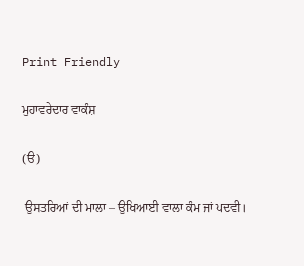Print Friendly

ਮੁਹਾਵਰੇਦਾਰ ਵਾਕੰਸ਼

(ੳ)

 ਉਸਤਰਿਆਂ ਦੀ ਮਾਲਾ – ਉਖਿਆਈ ਵਾਲਾ ਕੰਮ ਜਾਂ ਪਦਵੀ।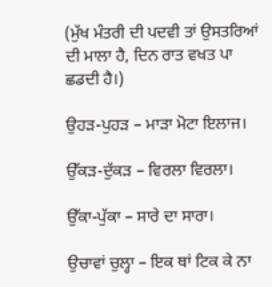(ਮੁੱਖ ਮੰਤਰੀ ਦੀ ਪਦਵੀ ਤਾਂ ਉਸਤਰਿਆਂ ਦੀ ਮਾਲਾ ਹੈ, ਦਿਨ ਰਾਤ ਵਖਤ ਪਾ ਛਡਦੀ ਹੈ।)

ਉਹਡ਼-ਪੁਹਡ਼ – ਮਾਡ਼ਾ ਮੋਟਾ ਇਲਾਜ।

ਉੱਕਡ਼-ਦੁੱਕਡ਼ – ਵਿਰਲਾ ਵਿਰਲਾ।

ਉੱਕਾ-ਪੁੱਕਾ – ਸਾਰੇ ਦਾ ਸਾਰਾ।

ਉਚਾਵਾਂ ਚੁਲ੍ਹਾ – ਇਕ ਥਾਂ ਟਿਕ ਕੇ ਨਾ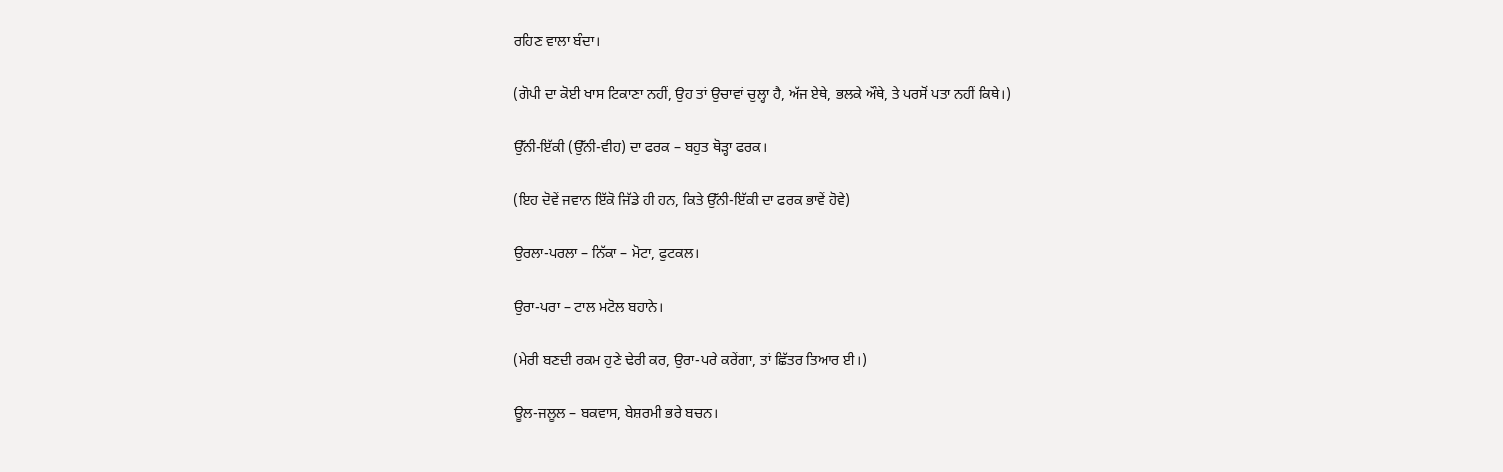ਰਹਿਣ ਵਾਲਾ ਬੰਦਾ।

(ਗੋਪੀ ਦਾ ਕੋਈ ਖਾਸ ਟਿਕਾਣਾ ਨਹੀਂ, ਉਹ ਤਾਂ ਉਚਾਵਾਂ ਚੁਲ੍ਹਾ ਹੈ, ਅੱਜ ਏਥੇ, ਭਲਕੇ ਔਥੇ, ਤੇ ਪਰਸੋਂ ਪਤਾ ਨਹੀਂ ਕਿਥੇ।)

ਉੱਨੀ-ਇੱਕੀ (ਉੱਨੀ-ਵੀਹ) ਦਾ ਫਰਕ – ਬਹੁਤ ਥੋਡ਼੍ਹਾ ਫਰਕ।

(ਇਹ ਦੋਵੇਂ ਜਵਾਨ ਇੱਕੋ ਜਿੱਡੇ ਹੀ ਹਨ, ਕਿਤੇ ਉੱਨੀ-ਇੱਕੀ ਦਾ ਫਰਕ ਭਾਵੇਂ ਹੋਵੇ)

ਉਰਲਾ-ਪਰਲਾ – ਨਿੱਕਾ – ਮੋਟਾ, ਫੁਟਕਲ।

ਉਰਾ-ਪਰਾ – ਟਾਲ ਮਟੋਲ ਬਹਾਨੇ।

(ਮੇਰੀ ਬਣਦੀ ਰਕਮ ਹੁਣੇ ਢੇਰੀ ਕਰ, ਉਰਾ-ਪਰੇ ਕਰੇਂਗਾ, ਤਾਂ ਛਿੱਤਰ ਤਿਆਰ ਈ।)

ਊਲ-ਜਲੂਲ – ਬਕਵਾਸ, ਬੇਸ਼ਰਮੀ ਭਰੇ ਬਚਨ।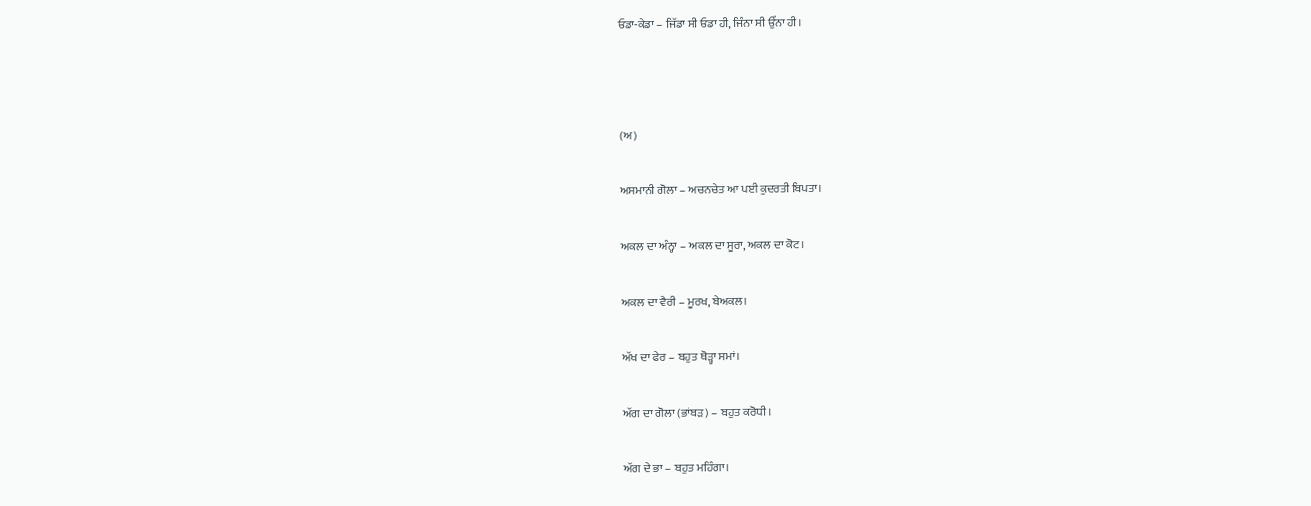ਓਡਾ-ਕੇਡਾ – ਜਿੱਡਾ ਸੀ ਓਡਾ ਹੀ, ਜਿੰਨਾ ਸੀ ਉੱਨਾ ਹੀ।



(ਅ)

ਅਸਮਾਨੀ ਗੋਲਾ – ਅਚਨਚੇਤ ਆ ਪਈ ਕੁਦਰਤੀ ਬਿਪਤਾ।

ਅਕਲ ਦਾ ਅੰਨ੍ਹਾ – ਅਕਲ ਦਾ ਸੂਰਾ, ਅਕਲ ਦਾ ਕੋਟ।

ਅਕਲ ਦਾ ਵੈਰੀ – ਮੂਰਖ, ਬੇਅਕਲ।

ਅੱਖ ਦਾ ਫੇਰ – ਬਹੁਤ ਥੋਡ਼੍ਹਾ ਸਮਾਂ।

ਅੱਗ ਦਾ ਗੋਲਾ (ਭਾਂਬਡ਼) – ਬਹੁਤ ਕਰੋਧੀ।

ਅੱਗ ਦੇ ਭਾ – ਬਹੁਤ ਮਹਿੰਗਾ।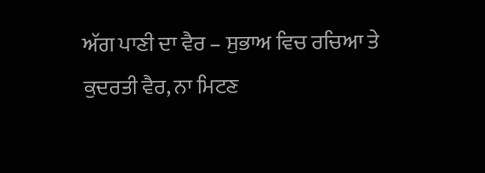ਅੱਗ ਪਾਣੀ ਦਾ ਵੈਰ – ਸੁਭਾਅ ਵਿਚ ਰਚਿਆ ਤੇ ਕੁਦਰਤੀ ਵੈਰ, ਨਾ ਮਿਟਣ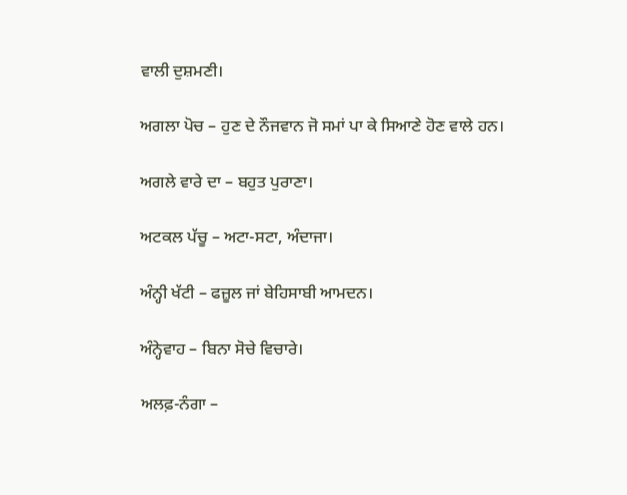ਵਾਲੀ ਦੁਸ਼ਮਣੀ।

ਅਗਲਾ ਪੋਚ – ਹੁਣ ਦੇ ਨੌਜਵਾਨ ਜੋ ਸਮਾਂ ਪਾ ਕੇ ਸਿਆਣੇ ਹੋਣ ਵਾਲੇ ਹਨ।

ਅਗਲੇ ਵਾਰੇ ਦਾ – ਬਹੁਤ ਪੁਰਾਣਾ।

ਅਟਕਲ ਪੱਚੂ – ਅਟਾ-ਸਟਾ, ਅੰਦਾਜਾ।

ਅੰਨ੍ਹੀ ਖੱਟੀ – ਫਜ਼ੂਲ ਜਾਂ ਬੇਹਿਸਾਬੀ ਆਮਦਨ।

ਅੰਨ੍ਹੇਵਾਹ – ਬਿਨਾ ਸੋਚੇ ਵਿਚਾਰੇ।

ਅਲਫ਼-ਨੰਗਾ –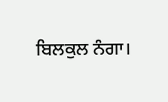ਬਿਲਕੁਲ ਨੰਗਾ।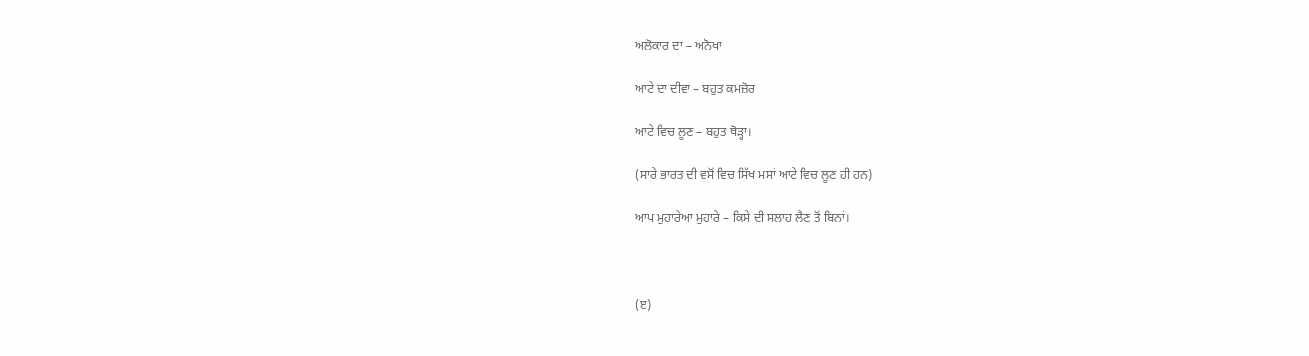ਅਲੋਕਾਰ ਦਾ – ਅਨੋਖਾ

ਆਟੇ ਦਾ ਦੀਵਾ – ਬਹੁਤ ਕਮਜ਼ੋਰ

ਆਟੇ ਵਿਚ ਲੂਣ – ਬਹੁਤ ਥੋਡ਼੍ਹਾ।

(ਸਾਰੇ ਭਾਰਤ ਦੀ ਵਸੋਂ ਵਿਚ ਸਿੱਖ ਮਸਾਂ ਆਟੇ ਵਿਚ ਲੂਣ ਹੀ ਹਨ)

ਆਪ ਮੁਹਾਰੇਆ ਮੁਹਾਰੇ – ਕਿਸੇ ਦੀ ਸਲਾਹ ਲੈਣ ਤੋਂ ਬਿਨਾਂ।



(ੲ)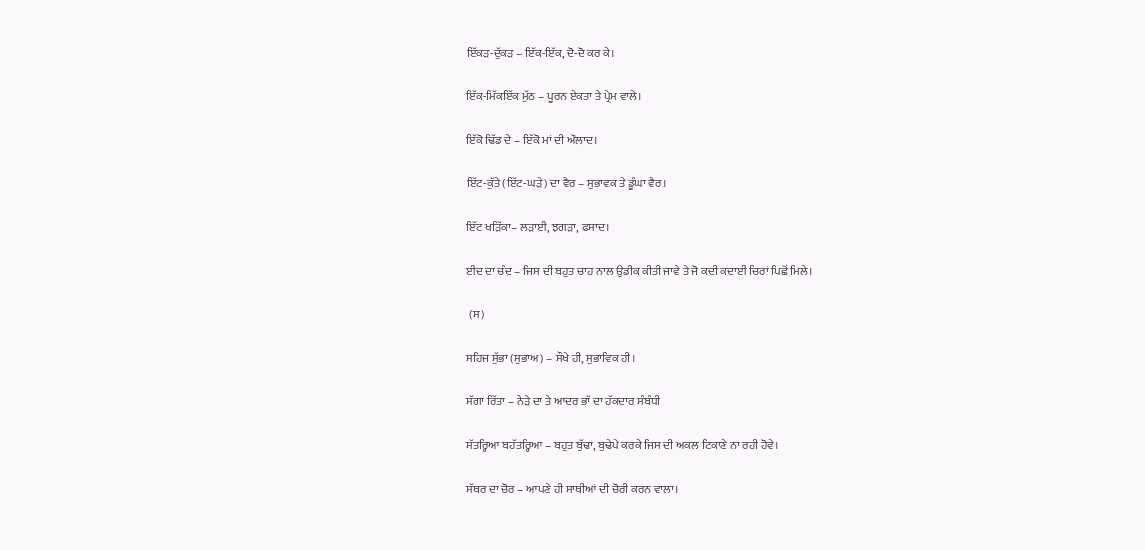ਇੱਕੜ-ਦੁੱਕੜ – ਇੱਕ-ਇੱਕ, ਦੋ-ਦੋ ਕਰ ਕੇ।

ਇੱਕ-ਮਿੱਕਇੱਕ ਮੁੱਠ – ਪੂਰਨ ਏਕਤਾ ਤੇ ਪ੍ਰੇਮ ਵਾਲੇ।

ਇੱਕੋ ਢਿੱਡ ਦੇ – ਇੱਕੋ ਮਾਂ ਦੀ ਔਲਾਦ।

ਇੱਟ-ਕੁੱਤੇ (ਇੱਟ-ਘਡ਼ੇ) ਦਾ ਵੈਰ – ਸੁਭਾਵਕ ਤੇ ਡੂੰਘਾ ਵੈਰ।

ਇੱਟ ਖੜਿੱਕਾ– ਲੜਾਈ, ਝਗੜਾ, ਫਸਾਦ।

ਈਦ ਦਾ ਚੰਦ – ਜਿਸ ਦੀ ਬਹੁਤ ਚਾਹ ਨਾਲ ਉਡੀਕ ਕੀਤੀ ਜਾਵੇ ਤੇ ਜੋ ਕਦੀ ਕਦਾਈਂ ਚਿਰਾਂ ਪਿਛੋਂ ਮਿਲੇ।

 (ਸ)

ਸਹਿਜ ਸੁੱਭਾ (ਸੁਭਾਅ) – ਸੌਖੇ ਹੀ, ਸੁਭਾਵਿਕ ਹੀ।

ਸੱਗਾ ਰਿੱਤਾ – ਨੇੜੇ ਦਾ ਤੇ ਆਦਰ ਭਾੱ ਦਾ ਹੱਕਦਾਰ ਸੰਬੰਧੀ

ਸੱਤਰ੍ਹਿਆ ਬਹੱਤਰ੍ਹਿਆ – ਬਹੁਤ ਬੁੱਢਾ, ਬੁਢੇਪੇ ਕਰਕੇ ਜਿਸ ਦੀ ਅਕਲ ਟਿਕਾਣੇ ਨਾ ਰਹੀ ਹੋਵੇ।

ਸੱਥਰ ਦਾ ਚੋਰ – ਆਪਣੇ ਹੀ ਸਾਥੀਆਂ ਦੀ ਚੋਰੀ ਕਰਨ ਵਾਲਾ।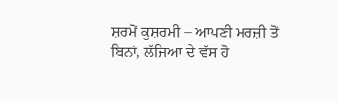ਸ਼ਰਮੋਂ ਕੁਸ਼ਰਮੀ – ਆਪਣੀ ਮਰਜ਼ੀ ਤੋਂ ਬਿਨਾਂ, ਲੱਜਿਆ ਦੇ ਵੱਸ ਹੋ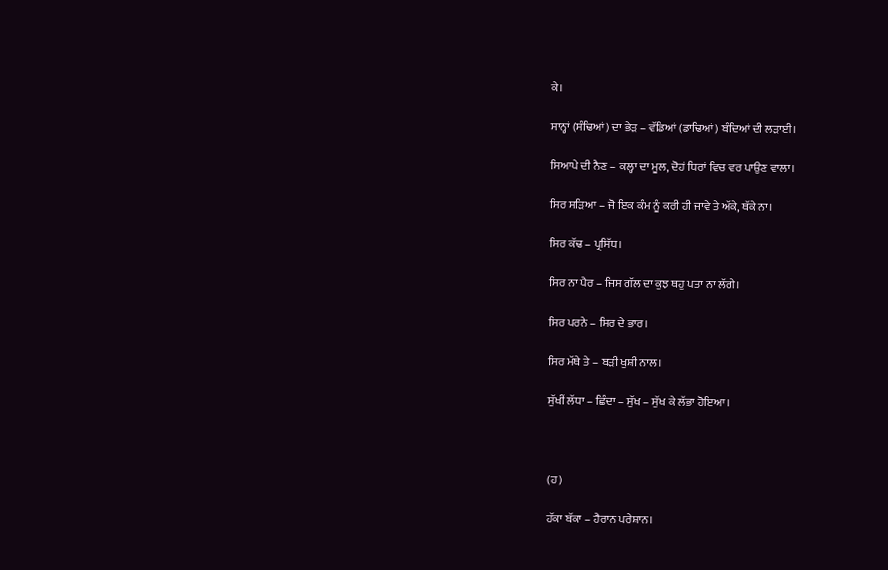ਕੇ।

ਸਾਨ੍ਹਾਂ (ਸੰਢਿਆਂ) ਦਾ ਭੇੜ – ਵੱਡਿਆਂ (ਡਾਢਿਆਂ) ਬੰਦਿਆਂ ਦੀ ਲੜਾਈ।

ਸਿਆਪੇ ਦੀ ਨੈਣ – ਕਲ੍ਹਾ ਦਾ ਮੂਲ, ਦੋਹਂ ਧਿਰਾਂ ਵਿਚ ਵਰ ਪਾਉਣ ਵਾਲਾ।

ਸਿਰ ਸਡ਼ਿਆ – ਜੋ ਇਕ ਕੰਮ ਨੂੰ ਕਰੀ ਹੀ ਜਾਵੇ ਤੇ ਅੱਕੇ, ਥੱਕੇ ਨਾ।

ਸਿਰ ਕੱਢ – ਪ੍ਰਸਿੱਧ।

ਸਿਰ ਨਾ ਪੈਰ – ਜਿਸ ਗੱਲ ਦਾ ਕੁਝ ਥਹੁ ਪਤਾ ਨਾ ਲੱਗੇ।

ਸਿਰ ਪਰਨੇ – ਸਿਰ ਦੇ ਭਾਰ।

ਸਿਰ ਮੱਥੇ ਤੇ – ਬਡ਼ੀ ਖੁਸ਼ੀ ਨਾਲ।

ਸੁੱਖੀਂ ਲੱਧਾ – ਛਿੰਦਾ – ਸੁੱਖ – ਸੁੱਖ ਕੇ ਲੱਭਾ ਹੋਇਆ।



(ਹ)

ਹੱਕਾ ਬੱਕਾ – ਹੈਰਾਨ ਪਰੇਸ਼ਾਨ।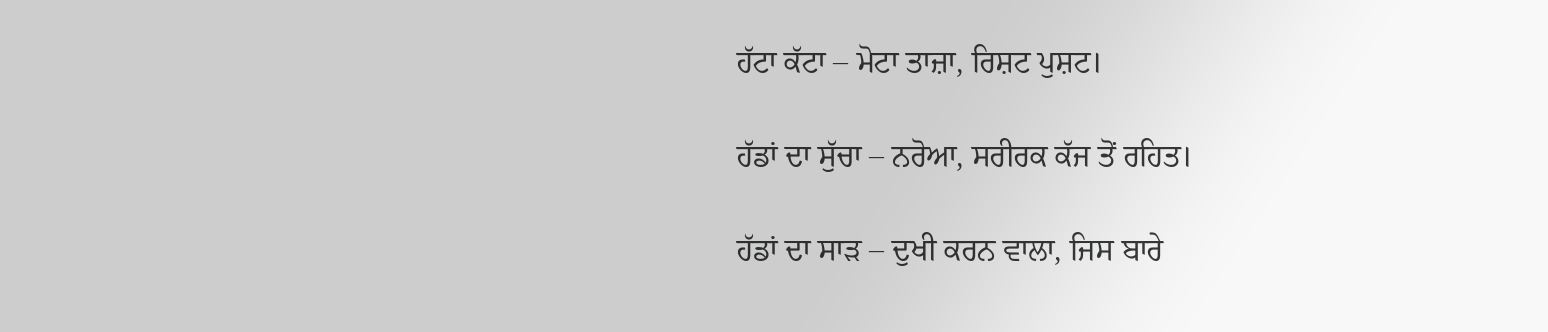ਹੱਟਾ ਕੱਟਾ – ਮੋਟਾ ਤਾਜ਼ਾ, ਰਿਸ਼ਟ ਪੁਸ਼ਟ।

ਹੱਡਾਂ ਦਾ ਸੁੱਚਾ – ਨਰੋਆ, ਸਰੀਰਕ ਕੱਜ ਤੋਂ ਰਹਿਤ।

ਹੱਡਾਂ ਦਾ ਸਾਡ਼ – ਦੁਖੀ ਕਰਨ ਵਾਲਾ, ਜਿਸ ਬਾਰੇ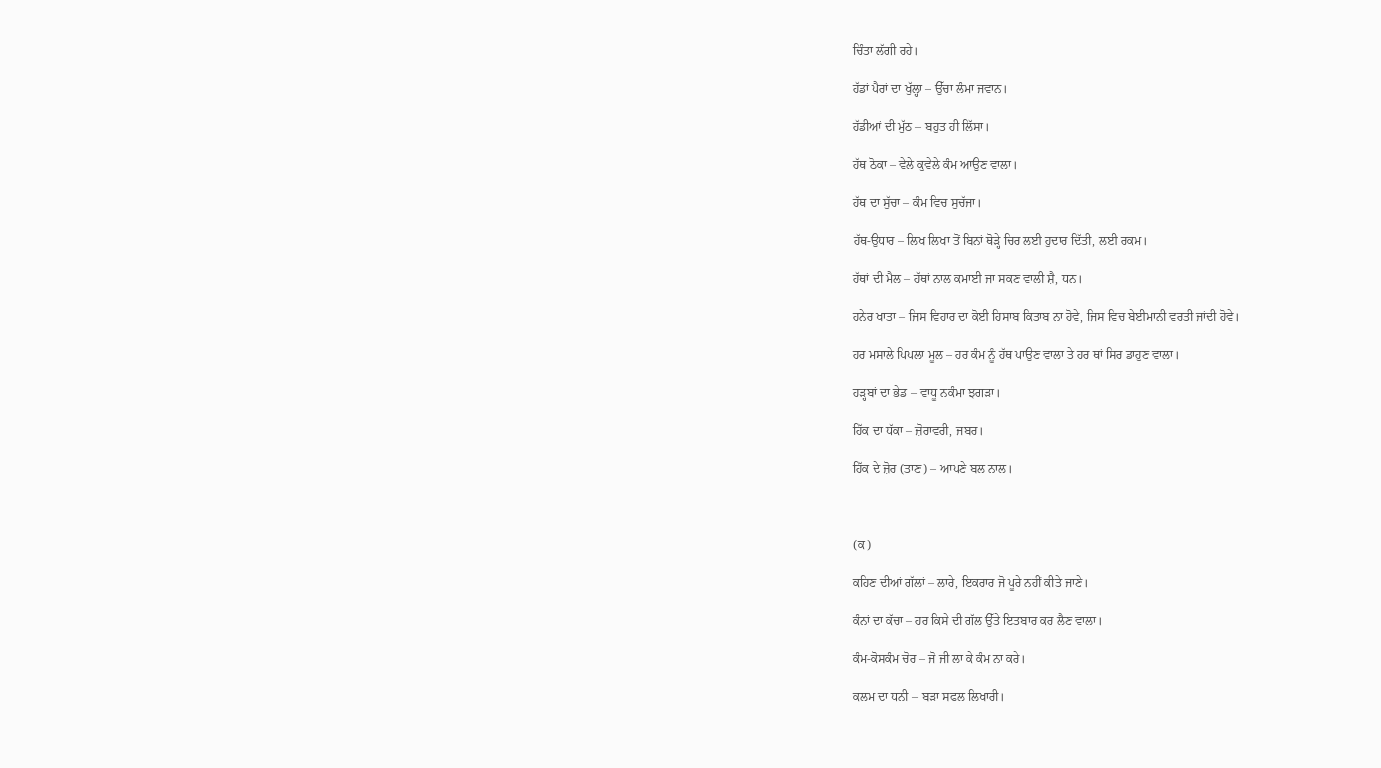ਚਿੰਤਾ ਲੱਗੀ ਰਹੇ।

ਹੱਡਾਂ ਪੈਰਾਂ ਦਾ ਖੁੱਲ੍ਹਾ – ਉੱਚਾ ਲੰਮਾ ਜਵਾਨ।

ਹੱਡੀਆਂ ਦੀ ਮੁੱਠ – ਬਹੁਤ ਹੀ ਲਿੱਸਾ।

ਹੱਥ ਠੋਕਾ – ਵੇਲੇ ਕੁਵੇਲੇ ਕੰਮ ਆਉਣ ਵਾਲਾ।

ਹੱਥ ਦਾ ਸੁੱਚਾ – ਕੰਮ ਵਿਚ ਸੁਚੱਜਾ।

ਹੱਥ-ਉਧਾਰ – ਲਿਖ ਲਿਖਾ ਤੋਂ ਬਿਨਾਂ ਥੋੜ੍ਹੇ ਚਿਰ ਲਈ ਹੁਦਾਰ ਦਿੱਤੀ, ਲਈ ਰਕਮ।

ਹੱਥਾਂ ਦੀ ਮੈਲ – ਹੱਥਾਂ ਨਾਲ ਕਮਾਈ ਜਾ ਸਕਣ ਵਾਲੀ ਸ਼ੈ, ਧਨ।

ਹਨੇਰ ਖਾਤਾ – ਜਿਸ ਵਿਹਾਰ ਦਾ ਕੋਈ ਹਿਸਾਬ ਕਿਤਾਬ ਨਾ ਹੋਵੇ, ਜਿਸ ਵਿਚ ਬੇਈਮਾਨੀ ਵਰਤੀ ਜਾਂਦੀ ਹੋਵੇ।

ਹਰ ਮਸਾਲੇ ਪਿਪਲਾ ਮੂਲ – ਹਰ ਕੰਮ ਨੂੰ ਹੱਥ ਪਾਉਣ ਵਾਲਾ ਤੇ ਹਰ ਥਾਂ ਸਿਰ ਡਾਹੁਣ ਵਾਲਾ।

ਹਡ਼੍ਹਬਾਂ ਦਾ ਭੇਡ – ਵਾਧੂ ਨਕੰਮਾ ਝਗੜਾ।

ਹਿੱਕ ਦਾ ਧੱਕਾ – ਜ਼ੋਰਾਵਰੀ, ਜਬਰ।

ਹਿੱਕ ਦੇ ਜ਼ੋਰ (ਤਾਣ) – ਆਪਣੇ ਬਲ ਨਾਲ।



(ਕ)

ਕਹਿਣ ਦੀਆਂ ਗੱਲਾਂ – ਲਾਰੇ, ਇਕਰਾਰ ਜੋ ਪੂਰੇ ਨਹੀਂ ਕੀਤੇ ਜਾਣੇ।

ਕੰਨਾਂ ਦਾ ਕੱਚਾ – ਹਰ ਕਿਸੇ ਦੀ ਗੱਲ ਉੱਤੇ ਇਤਬਾਰ ਕਰ ਲੈਣ ਵਾਲਾ।

ਕੰਮ-ਕੋਸਕੰਮ ਚੋਰ – ਜੋ ਜੀ ਲਾ ਕੇ ਕੰਮ ਨਾ ਕਰੇ।

ਕਲਮ ਦਾ ਧਨੀ – ਬੜਾ ਸਫਲ ਲਿਖਾਰੀ।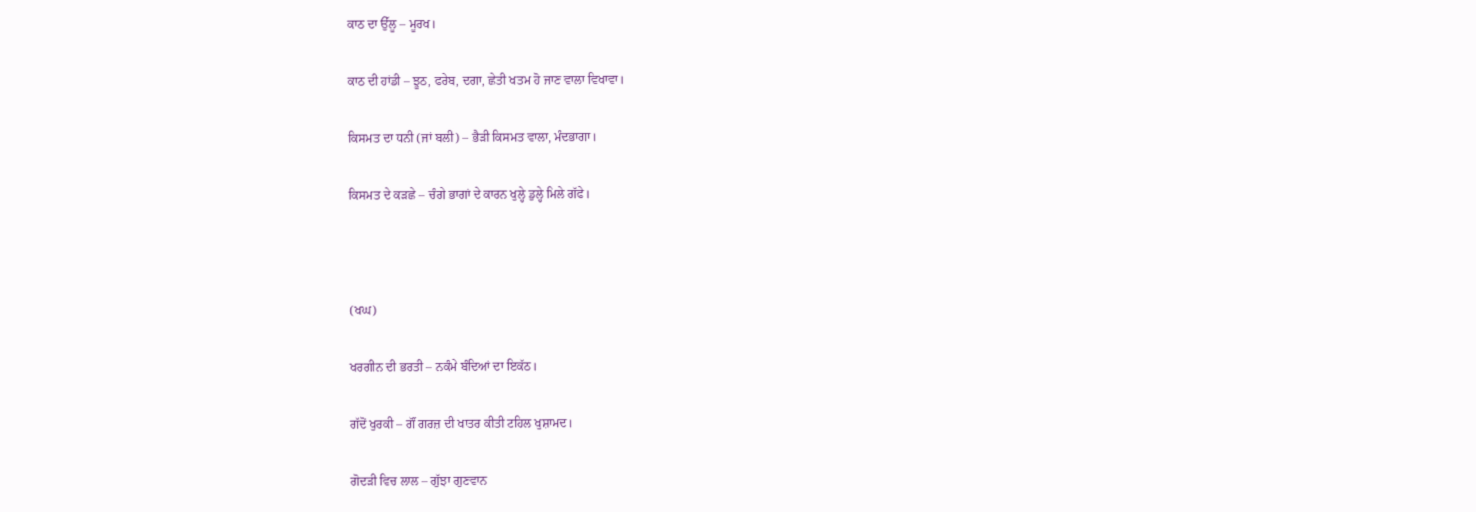ਕਾਠ ਦਾ ਉੱਲੂ – ਮੂਰਖ।

ਕਾਠ ਦੀ ਹਾਂਡੀ – ਝੂਠ, ਫਰੇਬ, ਦਗਾ, ਛੇਤੀ ਖਤਮ ਹੋ ਜਾਣ ਵਾਲਾ ਵਿਖਾਵਾ।

ਕਿਸਮਤ ਦਾ ਧਨੀ (ਜਾਂ ਬਲੀ) – ਭੈੜੀ ਕਿਸਮਤ ਵਾਲਾ, ਮੰਦਭਾਗਾ।

ਕਿਸਮਤ ਦੇ ਕਡ਼ਛੇ – ਚੰਗੇ ਭਾਗਾਂ ਦੇ ਕਾਰਨ ਖੁਲ੍ਹੇ ਡੁਲ੍ਹੇ ਮਿਲੇ ਗੱਫੇ।



(ਖਘ)

ਖਰਗੀਨ ਦੀ ਭਰਤੀ – ਨਕੰਮੇ ਬੰਦਿਆਂ ਦਾ ਇਕੱਠ।

ਗੱਦੋਂ ਖੁਰਕੀ – ਗੌਂ ਗਰਜ਼ ਦੀ ਖਾਤਰ ਕੀਤੀ ਟਹਿਲ ਖੁਸ਼ਾਮਦ।

ਗੋਦਡ਼ੀ ਵਿਚ ਲਾਲ – ਗੁੱਝਾ ਗੁਣਵਾਨ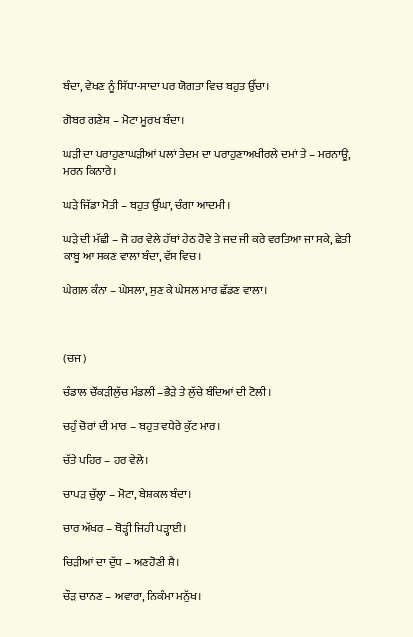ਬੰਦਾ, ਵੇਖਣ ਨੂੰ ਸਿੱਧਾ-ਸਾਦਾ ਪਰ ਯੋਗਤਾ ਵਿਚ ਬਹੁਤ ਉੱਚਾ।

ਗੋਬਰ ਗਣੇਸ਼ – ਮੋਟਾ ਮੂਰਖ ਬੰਦਾ।

ਘਡ਼ੀ ਦਾ ਪਰਾਹੁਣਾਘਡ਼ੀਆਂ ਪਲਾਂ ਤੇਦਮ ਦਾ ਪਰਾਹੁਣਾਅਖੀਰਲੇ ਦਮਾਂ ਤੇ – ਮਰਨਾਊ, ਮਰਨ ਕਿਨਾਰੇ।

ਘਡ਼ੇ ਜਿੱਡਾ ਮੋਤੀ – ਬਹੁਤ ਉੱਘਾ, ਚੰਗਾ ਆਦਮੀ।

ਘਡ਼ੇ ਦੀ ਮੱਛੀ – ਜੋ ਹਰ ਵੇਲੇ ਹੱਥਾਂ ਹੇਠ ਹੋਵੇ ਤੇ ਜਦ ਜੀ ਕਰੇ ਵਰਤਿਆ ਜਾ ਸਕੇ, ਛੇਤੀ ਕਾਬੂ ਆ ਸਕਣ ਵਾਲਾ ਬੰਦਾ, ਵੱਸ ਵਿਚ।

ਘੇਗਲ ਕੰਨਾ – ਘੇਸਲਾ, ਸੁਣ ਕੇ ਘੇਸਲ ਮਾਰ ਛੱਡਣ ਵਾਲਾ।



(ਚਜ)

ਚੰਡਾਲ ਚੌਂਕਡ਼ੀਲੁੱਚ ਮੰਡਲੀ –ਭੈੜੇ ਤੇ ਲੁੱਚੇ ਬੰਦਿਆਂ ਦੀ ਟੋਲੀ।

ਚਹੁੰ ਚੋਰਾਂ ਦੀ ਮਾਰ – ਬਹੁਤ ਵਧੇਰੇ ਕੁੱਟ ਮਾਰ।

ਚੱਤੇ ਪਹਿਰ – ਹਰ ਵੇਲੇ।

ਚਾਪਡ਼ ਚੁੱਲ੍ਹਾ – ਮੋਟਾ, ਬੇਸ਼ਕਲ ਬੰਦਾ।

ਚਾਰ ਅੱਖਰ – ਥੋਡ਼੍ਹੀ ਜਿਹੀ ਪੜ੍ਹਾਈ।

ਚਿਡ਼ੀਆਂ ਦਾ ਦੁੱਧ – ਅਣਹੋਣੀ ਸ਼ੈ।

ਚੌਡ਼ ਚਾਨਣ – ਅਵਾਰਾ, ਨਿਕੰਮਾ ਮਨੁੱਖ।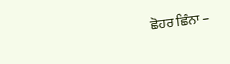ਛੋਹਰ ਛਿੰਨਾ –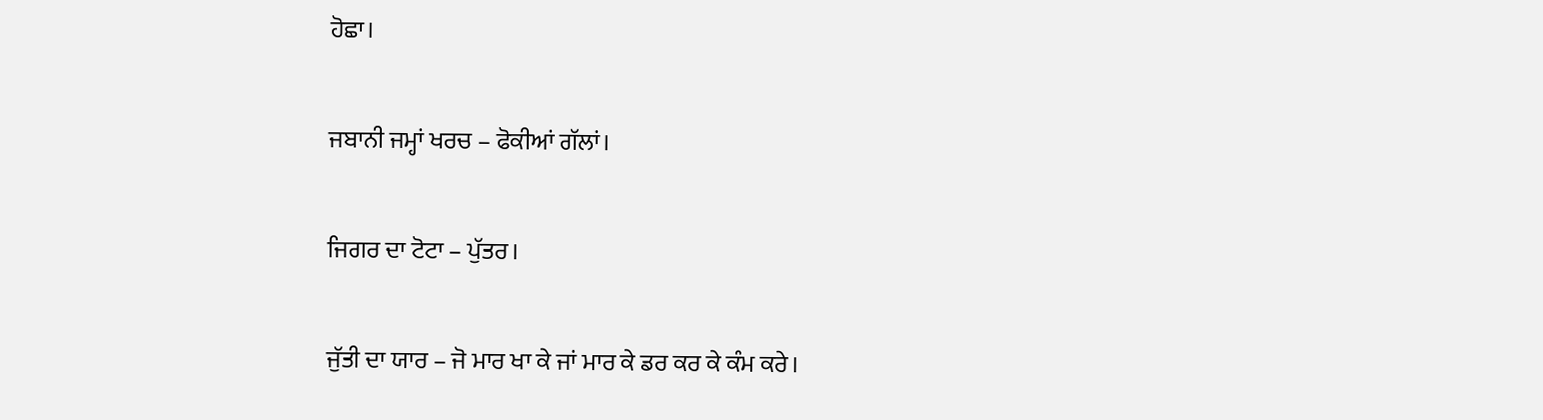ਹੋਛਾ।

ਜਬਾਨੀ ਜਮ੍ਹਾਂ ਖਰਚ – ਫੋਕੀਆਂ ਗੱਲਾਂ।

ਜਿਗਰ ਦਾ ਟੋਟਾ – ਪੁੱਤਰ।

ਜੁੱਤੀ ਦਾ ਯਾਰ – ਜੋ ਮਾਰ ਖਾ ਕੇ ਜਾਂ ਮਾਰ ਕੇ ਡਰ ਕਰ ਕੇ ਕੰਮ ਕਰੇ।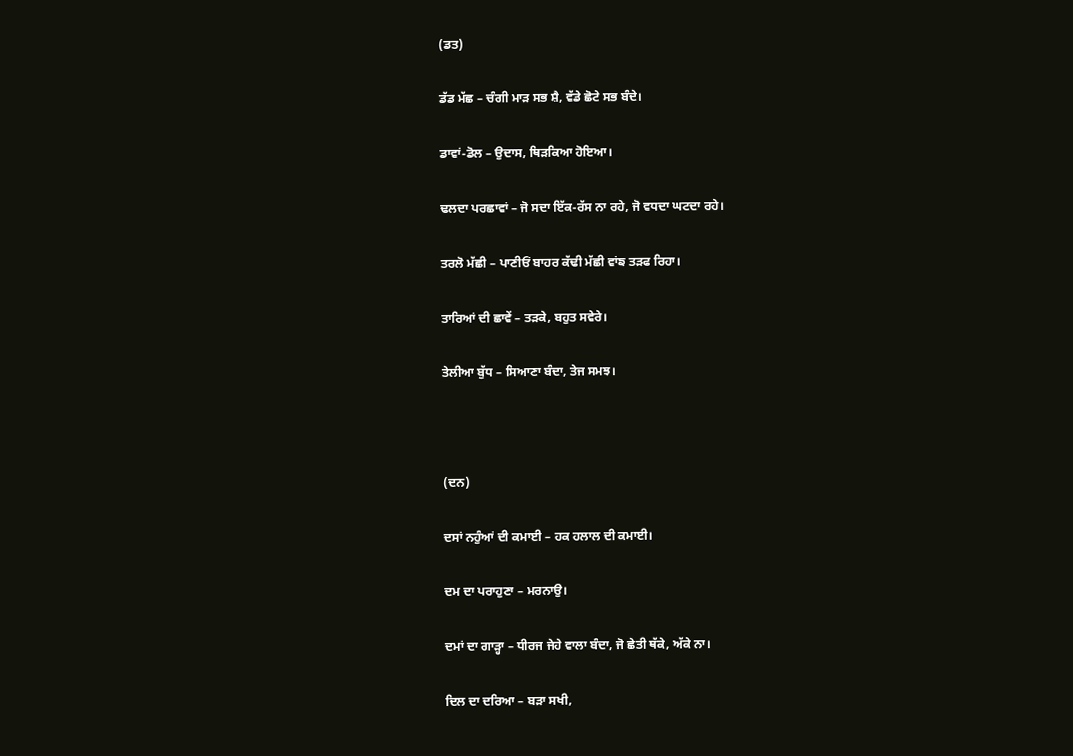(ਡਤ)

ਡੱਡ ਮੱਛ – ਚੰਗੀ ਮਾੜ ਸਭ ਸ਼ੈ, ਵੱਡੇ ਛੋਟੇ ਸਭ ਬੰਦੇ।

ਡਾਵਾਂ-ਡੋਲ – ਉਦਾਸ, ਥਿੜਕਿਆ ਹੋਇਆ।

ਢਲਦਾ ਪਰਛਾਵਾਂ – ਜੋ ਸਦਾ ਇੱਕ-ਰੱਸ ਨਾ ਰਹੇ, ਜੋ ਵਧਦਾ ਘਟਦਾ ਰਹੇ।

ਤਰਲੋ ਮੱਛੀ – ਪਾਣੀਓਂ ਬਾਹਰ ਕੱਢੀ ਮੱਛੀ ਵਾਂਙ ਤੜਫ ਰਿਹਾ।

ਤਾਰਿਆਂ ਦੀ ਛਾਵੇਂ – ਤੜਕੇ, ਬਹੁਤ ਸਵੇਰੇ।

ਤੇਲੀਆ ਬੁੱਧ – ਸਿਆਣਾ ਬੰਦਾ, ਤੇਜ ਸਮਝ।



(ਦਨ)

ਦਸਾਂ ਨਹੁੰਆਂ ਦੀ ਕਮਾਈ – ਹਕ ਹਲਾਲ ਦੀ ਕਮਾਈ।

ਦਮ ਦਾ ਪਰਾਹੁਣਾ – ਮਰਨਾਉ।

ਦਮਾਂ ਦਾ ਗਾਡ਼੍ਹਾ – ਧੀਰਜ ਜੇਹੇ ਵਾਲਾ ਬੰਦਾ, ਜੋ ਛੇਤੀ ਥੱਕੇ, ਅੱਕੇ ਨਾ।

ਦਿਲ ਦਾ ਦਰਿਆ – ਬੜਾ ਸਖੀ,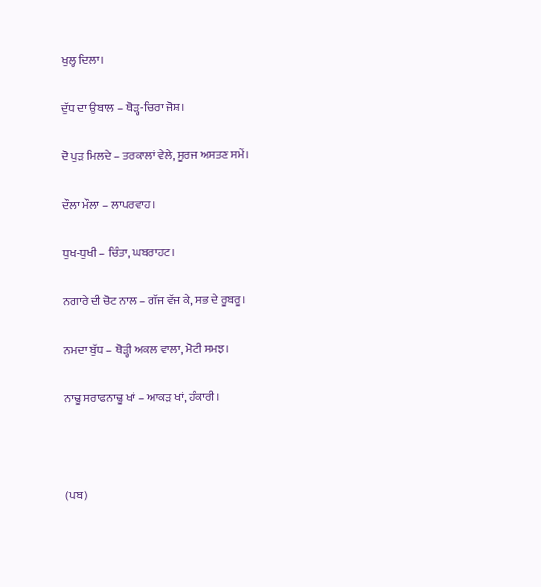ਖੁਲ੍ਹ ਦਿਲਾ।

ਦੁੱਧ ਦਾ ਉਬਾਲ – ਥੋੜ੍ਹ-ਚਿਰਾ ਜੋਸ਼।

ਦੋ ਪੁਡ਼ ਮਿਲਦੇ – ਤਰਕਾਲਾਂ ਵੇਲੇ, ਸੂਰਜ ਅਸਤਣ ਸਮੇਂ।

ਦੌਲਾ ਮੌਲਾ – ਲਾਪਰਵਾਹ।

ਧੁਖ-ਧੁਖੀ – ਚਿੰਤਾ, ਘਬਰਾਹਟ।

ਨਗਾਰੇ ਦੀ ਚੋਟ ਨਾਲ – ਗੱਜ ਵੱਜ ਕੇ, ਸਭ ਦੇ ਰੂਬਰੂ।

ਨਮਦਾ ਬੁੱਧ – ਥੋੜ੍ਹੀ ਅਕਲ ਵਾਲਾ, ਮੋਟੀ ਸਮਝ।

ਨਾਢੂ ਸਰਾਫਨਾਢੂ ਖਾਂ – ਆਕੜ ਖਾਂ, ਹੰਕਾਰੀ।



(ਪਬ)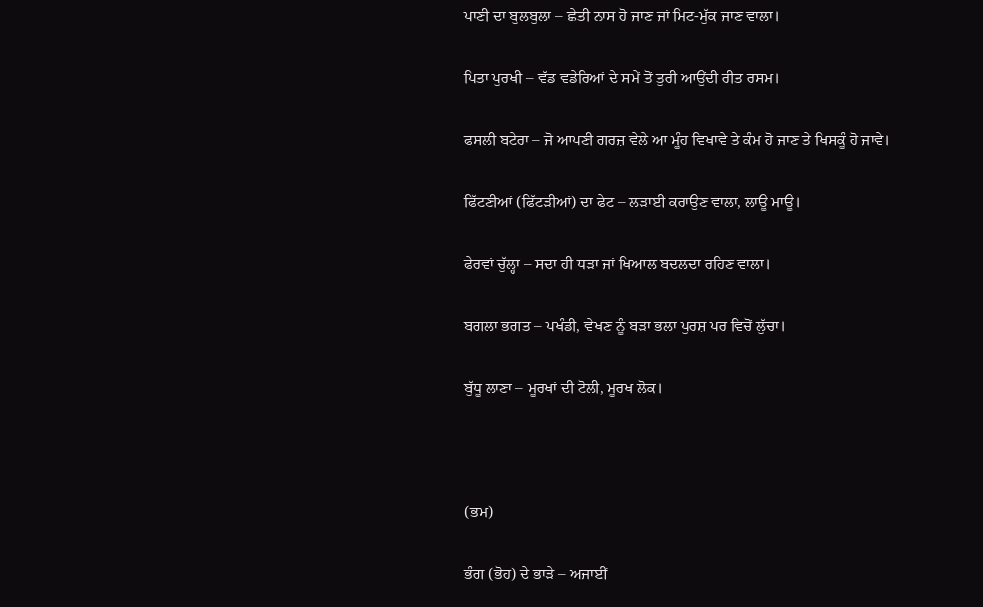ਪਾਣੀ ਦਾ ਬੁਲਬੁਲਾ – ਛੇਤੀ ਨਾਸ ਹੋ ਜਾਣ ਜਾਂ ਮਿਟ-ਮੁੱਕ ਜਾਣ ਵਾਲਾ।

ਪਿਤਾ ਪੁਰਖੀ – ਵੱਡ ਵਡੇਰਿਆਂ ਦੇ ਸਮੇਂ ਤੋਂ ਤੁਰੀ ਆਉਂਦੀ ਰੀਤ ਰਸਮ।

ਫਸਲੀ ਬਟੇਰਾ – ਜੋ ਆਪਣੀ ਗਰਜ਼ ਵੇਲੇ ਆ ਮੂੰਹ ਵਿਖਾਵੇ ਤੇ ਕੰਮ ਹੋ ਜਾਣ ਤੇ ਖਿਸਕੂੰ ਹੋ ਜਾਵੇ।

ਫਿੱਟਣੀਆਂ (ਫਿੱਟਡ਼ੀਆਂ) ਦਾ ਫੇਟ – ਲਡ਼ਾਈ ਕਰਾਉਣ ਵਾਲਾ, ਲਾਊ ਮਾਊ।

ਫੇਰਵਾਂ ਚੁੱਲ੍ਹਾ – ਸਦਾ ਹੀ ਧੜਾ ਜਾਂ ਖਿਆਲ ਬਦਲਦਾ ਰਹਿਣ ਵਾਲਾ।

ਬਗਲਾ ਭਗਤ – ਪਖੰਡੀ, ਵੇਖਣ ਨੂੰ ਬਡ਼ਾ ਭਲਾ ਪੁਰਸ਼ ਪਰ ਵਿਚੋਂ ਲੁੱਚਾ।

ਬੁੱਧੂ ਲਾਣਾ – ਮੂਰਖਾਂ ਦੀ ਟੋਲੀ, ਮੂਰਖ ਲੋਕ।



(ਭਮ)

ਭੰਗ (ਭੋਹ) ਦੇ ਭਾਡ਼ੇ – ਅਜਾਈਂ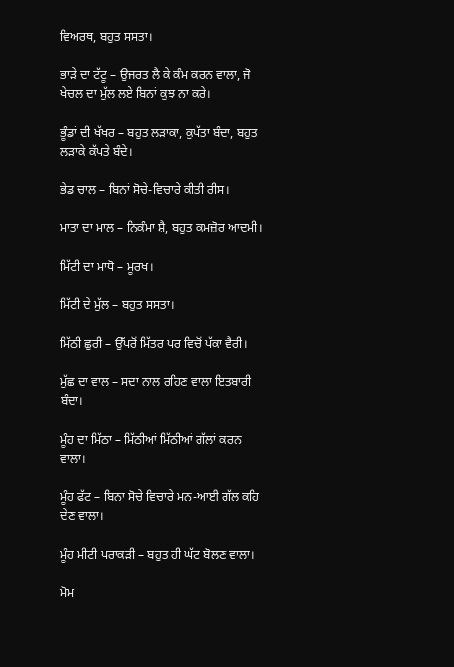ਵਿਅਰਥ, ਬਹੁਤ ਸਸਤਾ।

ਭਾਡ਼ੇ ਦਾ ਟੱਟੂ – ਉਜਰਤ ਲੈ ਕੇ ਕੰਮ ਕਰਨ ਵਾਲਾ, ਜੋ ਖੇਚਲ ਦਾ ਮੁੱਲ ਲਏ ਬਿਨਾਂ ਕੁਝ ਨਾ ਕਰੇ।

ਭੂੰਡਾਂ ਦੀ ਖੱਖਰ – ਬਹੁਤ ਲਡ਼ਾਕਾ, ਕੁਪੱਤਾ ਬੰਦਾ, ਬਹੁਤ ਲਡ਼ਾਕੇ ਕੱਪਤੇ ਬੰਦੇ।

ਭੇਡ ਚਾਲ – ਬਿਨਾਂ ਸੋਚੇ-ਵਿਚਾਰੇ ਕੀਤੀ ਰੀਸ।

ਮਾਤਾ ਦਾ ਮਾਲ – ਨਿਕੰਮਾ ਸ਼ੈ, ਬਹੁਤ ਕਮਜ਼ੋਰ ਆਦਮੀ।

ਮਿੱਟੀ ਦਾ ਮਾਧੋ – ਮੂਰਖ।

ਮਿੱਟੀ ਦੇ ਮੁੱਲ – ਬਹੁਤ ਸਸਤਾ।

ਮਿੱਠੀ ਛੁਰੀ – ਉੱਪਰੋਂ ਮਿੱਤਰ ਪਰ ਵਿਚੋਂ ਪੱਕਾ ਵੈਰੀ।

ਮੁੱਛ ਦਾ ਵਾਲ – ਸਦਾ ਨਾਲ ਰਹਿਣ ਵਾਲਾ ਇਤਬਾਰੀ ਬੰਦਾ।

ਮੂੰਹ ਦਾ ਮਿੱਠਾ – ਮਿੱਠੀਆਂ ਮਿੱਠੀਆਂ ਗੱਲਾਂ ਕਰਨ ਵਾਲਾ।

ਮੂੰਹ ਫੱਟ – ਬਿਨਾ ਸੋਚੇ ਵਿਚਾਰੇ ਮਨ-ਆਈ ਗੱਲ ਕਹਿ ਦੇਣ ਵਾਲਾ।

ਮੂੰਹ ਮੀਟੀ ਪਰਾਕਡ਼ੀ – ਬਹੁਤ ਹੀ ਘੱਟ ਬੋਲਣ ਵਾਲਾ।

ਮੋਮ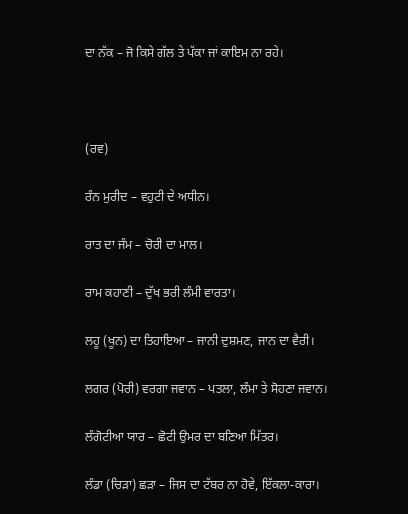ਦਾ ਨੱਕ – ਜੋ ਕਿਸੇ ਗੱਲ ਤੇ ਪੱਕਾ ਜਾਂ ਕਾਇਮ ਨਾ ਰਹੇ।



(ਰਵ)

ਰੰਨ ਮੁਰੀਦ – ਵਹੁਟੀ ਦੇ ਅਧੀਨ।

ਰਾਤ ਦਾ ਜੰਮ – ਚੋਰੀ ਦਾ ਮਾਲ।

ਰਾਮ ਕਹਾਣੀ – ਦੁੱਖ ਭਰੀ ਲੰਮੀ ਵਾਰਤਾ।

ਲਹੂ (ਖੂਨ) ਦਾ ਤਿਹਾਇਆ – ਜਾਨੀ ਦੁਸ਼ਮਣ, ਜਾਨ ਦਾ ਵੈਰੀ।

ਲਗਰ (ਪੋਰੀ) ਵਰਗਾ ਜਵਾਨ – ਪਤਲਾ, ਲੰਮਾ ਤੇ ਸੋਹਣਾ ਜਵਾਨ।

ਲੰਗੋਟੀਆ ਯਾਰ – ਛੋਟੀ ਉਮਰ ਦਾ ਬਣਿਆ ਮਿੱਤਰ।

ਲੰਡਾ (ਚਿੜਾ) ਛੜਾ – ਜਿਸ ਦਾ ਟੱਬਰ ਨਾ ਹੋਵੇ, ਇੱਕਲਾ-ਕਾਰਾ।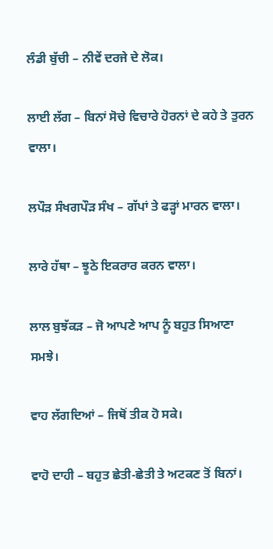ਲੰਡੀ ਬੁੱਚੀ – ਨੀਵੇਂ ਦਰਜੇ ਦੇ ਲੋਕ।

ਲਾਈ ਲੱਗ – ਬਿਨਾਂ ਸੋਚੇ ਵਿਚਾਰੇ ਹੋਰਨਾਂ ਦੇ ਕਹੇ ਤੇ ਤੁਰਨ ਵਾਲਾ।

ਲਪੌਡ਼ ਸੰਖਗਪੌਡ਼ ਸੰਖ – ਗੱਪਾਂ ਤੇ ਫਡ਼੍ਹਾਂ ਮਾਰਨ ਵਾਲਾ।

ਲਾਰੇ ਹੱਥਾ – ਝੂਠੇ ਇਕਰਾਰ ਕਰਨ ਵਾਲਾ।

ਲਾਲ ਬੁਝੱਕਡ਼ – ਜੋ ਆਪਣੇ ਆਪ ਨੂੰ ਬਹੁਤ ਸਿਆਣਾ ਸਮਝੇ।

ਵਾਹ ਲੱਗਦਿਆਂ – ਜਿਥੋਂ ਤੀਕ ਹੋ ਸਕੇ।

ਵਾਹੋ ਦਾਹੀ – ਬਹੁਤ ਛੇਤੀ-ਛੇਤੀ ਤੇ ਅਟਕਣ ਤੋਂ ਬਿਨਾਂ।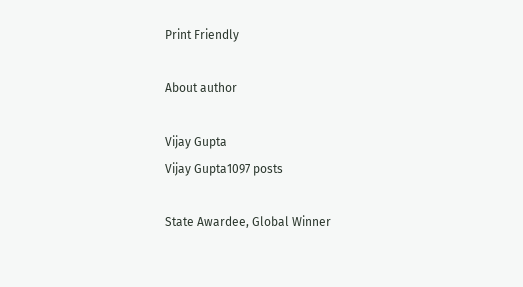Print Friendly

About author

Vijay Gupta
Vijay Gupta1097 posts

State Awardee, Global Winner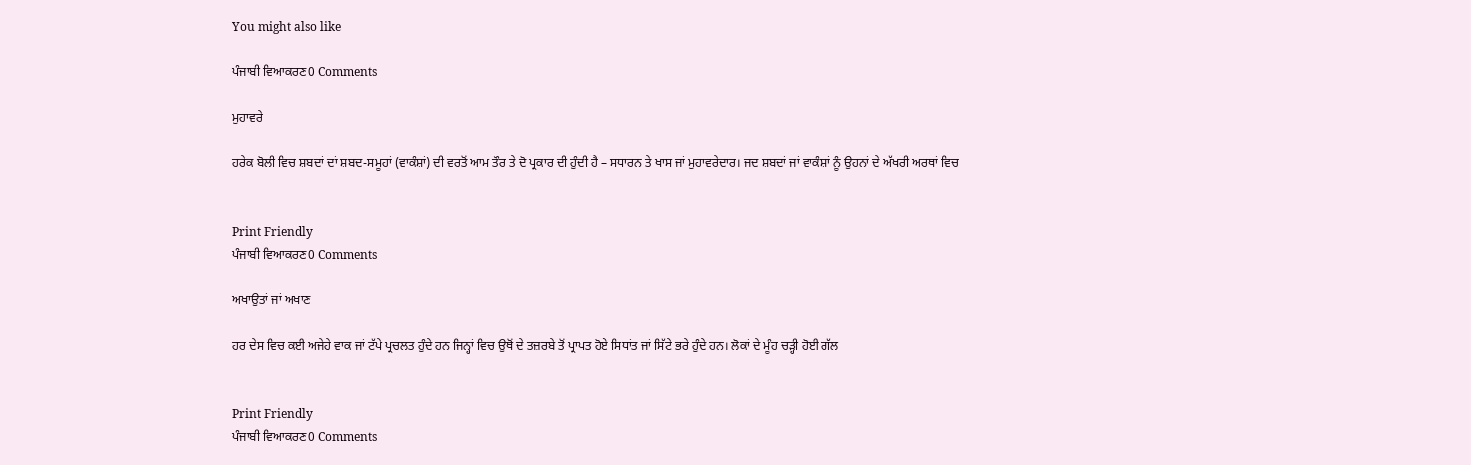You might also like

ਪੰਜਾਬੀ ਵਿਆਕਰਣ0 Comments

ਮੁਹਾਵਰੇ

ਹਰੇਕ ਬੋਲੀ ਵਿਚ ਸ਼ਬਦਾਂ ਦਾਂ ਸ਼ਬਦ-ਸਮੂਹਾਂ (ਵਾਕੰਸ਼ਾਂ) ਦੀ ਵਰਤੋਂ ਆਮ ਤੌਰ ਤੇ ਦੋ ਪ੍ਰਕਾਰ ਦੀ ਹੁੰਦੀ ਹੈ – ਸਧਾਰਨ ਤੇ ਖਾਸ ਜਾਂ ਮੁਹਾਵਰੇਦਾਰ। ਜਦ ਸ਼ਬਦਾਂ ਜਾਂ ਵਾਕੰਸ਼ਾਂ ਨੂੰ ਉਹਨਾਂ ਦੇ ਅੱਖਰੀ ਅਰਥਾਂ ਵਿਚ


Print Friendly
ਪੰਜਾਬੀ ਵਿਆਕਰਣ0 Comments

ਅਖਾਉਤਾਂ ਜਾਂ ਅਖਾਣ

ਹਰ ਦੇਸ ਵਿਚ ਕਈ ਅਜੇਹੇ ਵਾਕ ਜਾਂ ਟੱਪੇ ਪ੍ਰਚਲਤ ਹੁੰਦੇ ਹਨ ਜਿਨ੍ਹਾਂ ਵਿਚ ਉਥੋਂ ਦੇ ਤਜ਼ਰਬੇ ਤੋਂ ਪ੍ਰਾਪਤ ਹੋਏ ਸਿਧਾਂਤ ਜਾਂ ਸਿੱਟੇ ਭਰੇ ਹੁੰਦੇ ਹਨ। ਲੋਕਾਂ ਦੇ ਮੂੰਹ ਚਡ਼੍ਹੀ ਹੋਈ ਗੱਲ


Print Friendly
ਪੰਜਾਬੀ ਵਿਆਕਰਣ0 Comments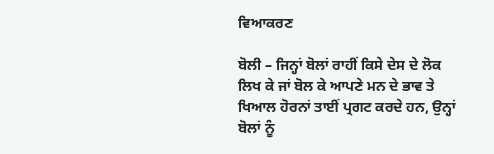ਵਿਆਕਰਣ

ਬੋਲੀ – ਜਿਨ੍ਹਾਂ ਬੋਲਾਂ ਰਾਹੀਂ ਕਿਸੇ ਦੇਸ ਦੇ ਲੋਕ ਲਿਖ ਕੇ ਜਾਂ ਬੋਲ ਕੇ ਆਪਣੇ ਮਨ ਦੇ ਭਾਵ ਤੇ ਖਿਆਲ ਹੋਰਨਾਂ ਤਾਈਂ ਪ੍ਰਗਟ ਕਰਦੇ ਹਨ, ਉਨ੍ਹਾਂ ਬੋਲਾਂ ਨੂੰ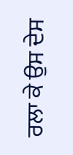ਰਲਾ ਕੇ ਉਸ ਦੇਸ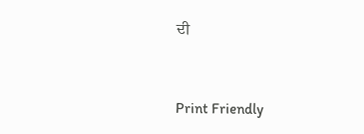ਦੀ


Print Friendly